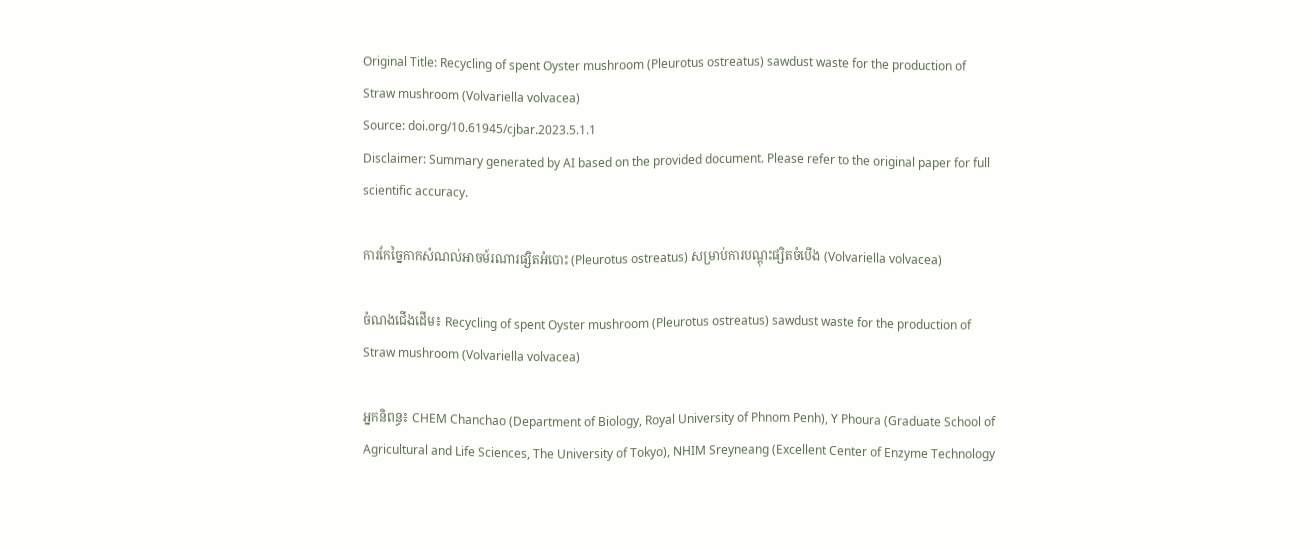Original Title: Recycling of spent Oyster mushroom (Pleurotus ostreatus) sawdust waste for the production of Straw mushroom (Volvariella volvacea)
Source: doi.org/10.61945/cjbar.2023.5.1.1
Disclaimer: Summary generated by AI based on the provided document. Please refer to the original paper for full scientific accuracy.

ការកែច្នៃកាកសំណល់អាចម៍រណារផ្សិតអំបោះ (Pleurotus ostreatus) សម្រាប់ការបណ្តុះផ្សិតចំបើង (Volvariella volvacea)

ចំណងជើងដើម៖ Recycling of spent Oyster mushroom (Pleurotus ostreatus) sawdust waste for the production of Straw mushroom (Volvariella volvacea)

អ្នកនិពន្ធ៖ CHEM Chanchao (Department of Biology, Royal University of Phnom Penh), Y Phoura (Graduate School of Agricultural and Life Sciences, The University of Tokyo), NHIM Sreyneang (Excellent Center of Enzyme Technology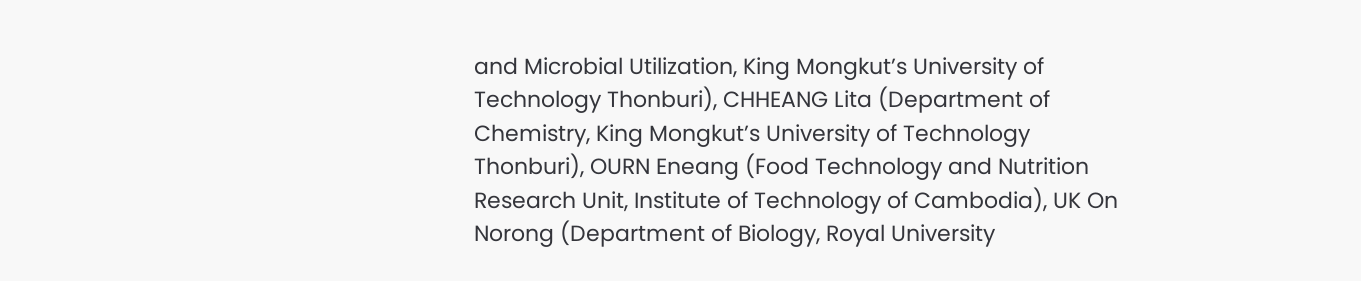and Microbial Utilization, King Mongkut’s University of Technology Thonburi), CHHEANG Lita (Department of Chemistry, King Mongkut’s University of Technology Thonburi), OURN Eneang (Food Technology and Nutrition Research Unit, Institute of Technology of Cambodia), UK On Norong (Department of Biology, Royal University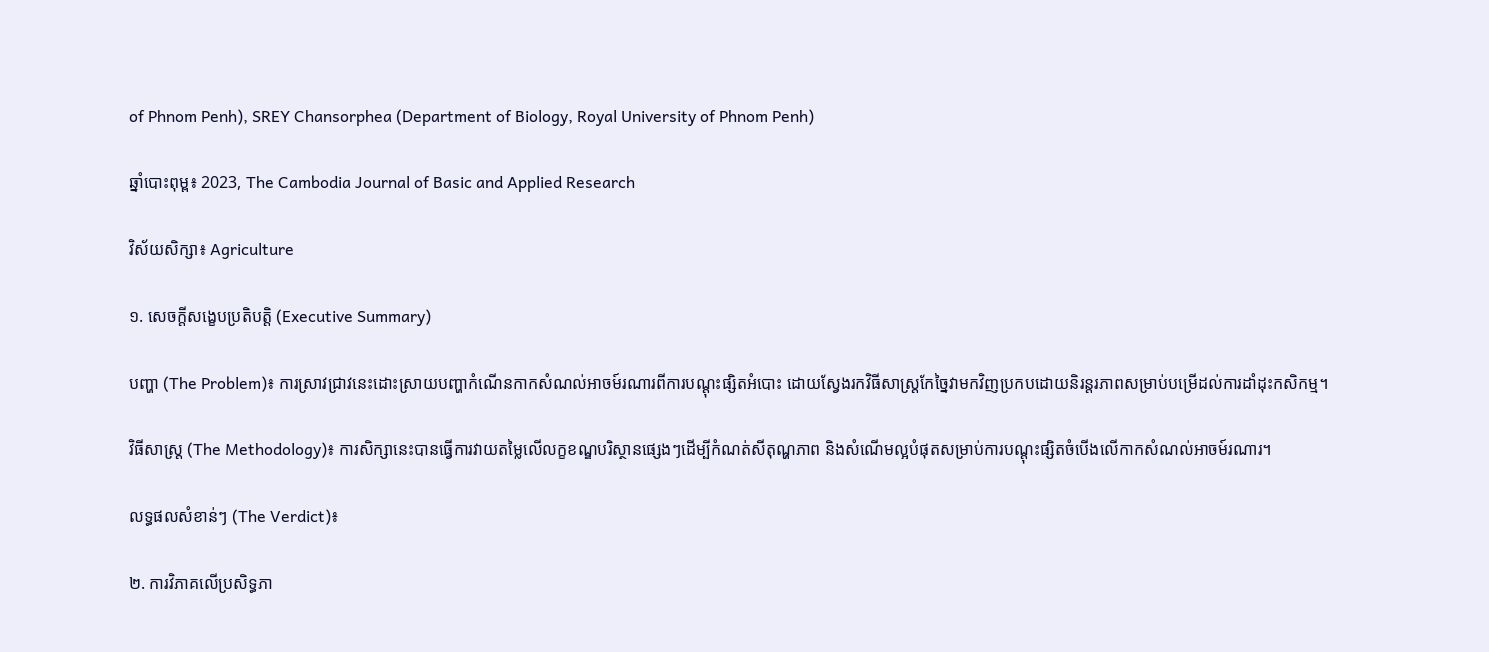of Phnom Penh), SREY Chansorphea (Department of Biology, Royal University of Phnom Penh)

ឆ្នាំបោះពុម្ព៖ 2023, The Cambodia Journal of Basic and Applied Research

វិស័យសិក្សា៖ Agriculture

១. សេចក្តីសង្ខេបប្រតិបត្តិ (Executive Summary)

បញ្ហា (The Problem)៖ ការស្រាវជ្រាវនេះដោះស្រាយបញ្ហាកំណើនកាកសំណល់អាចម៍រណារពីការបណ្តុះផ្សិតអំបោះ ដោយស្វែងរកវិធីសាស្ត្រកែច្នៃវាមកវិញប្រកបដោយនិរន្តរភាពសម្រាប់បម្រើដល់ការដាំដុះកសិកម្ម។

វិធីសាស្ត្រ (The Methodology)៖ ការសិក្សានេះបានធ្វើការវាយតម្លៃលើលក្ខខណ្ឌបរិស្ថានផ្សេងៗដើម្បីកំណត់សីតុណ្ហភាព និងសំណើមល្អបំផុតសម្រាប់ការបណ្តុះផ្សិតចំបើងលើកាកសំណល់អាចម៍រណារ។

លទ្ធផលសំខាន់ៗ (The Verdict)៖

២. ការវិភាគលើប្រសិទ្ធភា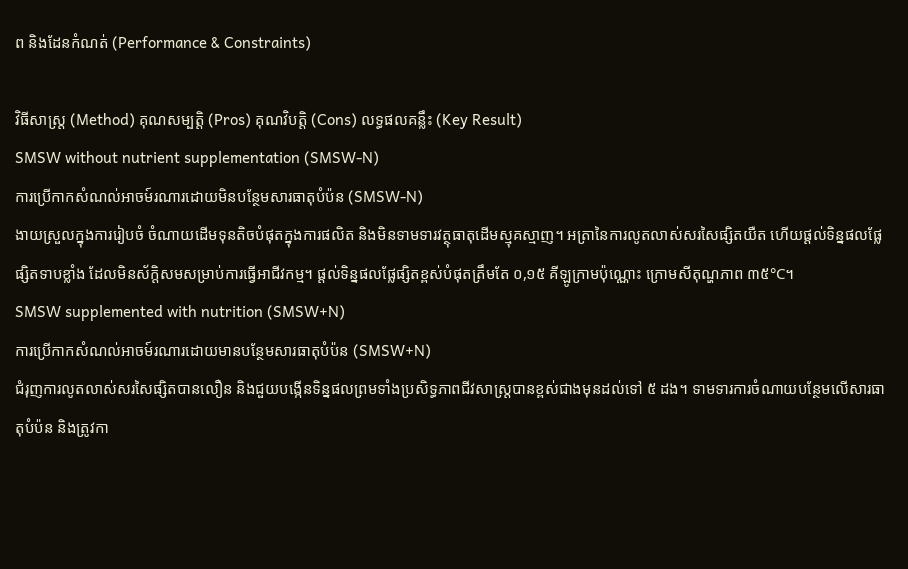ព និងដែនកំណត់ (Performance & Constraints)

វិធីសាស្ត្រ (Method) គុណសម្បត្តិ (Pros) គុណវិបត្តិ (Cons) លទ្ធផលគន្លឹះ (Key Result)
SMSW without nutrient supplementation (SMSW-N)
ការប្រើកាកសំណល់អាចម៍រណារដោយមិនបន្ថែមសារធាតុបំប៉ន (SMSW-N)
ងាយស្រួលក្នុងការរៀបចំ ចំណាយដើមទុនតិចបំផុតក្នុងការផលិត និងមិនទាមទារវត្ថុធាតុដើមស្មុគស្មាញ។ អត្រានៃការលូតលាស់សរសៃផ្សិតយឺត ហើយផ្តល់ទិន្នផលផ្លែផ្សិតទាបខ្លាំង ដែលមិនស័ក្តិសមសម្រាប់ការធ្វើអាជីវកម្ម។ ផ្តល់ទិន្នផលផ្លែផ្សិតខ្ពស់បំផុតត្រឹមតែ ០,១៥ គីឡូក្រាមប៉ុណ្ណោះ ក្រោមសីតុណ្ហភាព ៣៥°C។
SMSW supplemented with nutrition (SMSW+N)
ការប្រើកាកសំណល់អាចម៍រណារដោយមានបន្ថែមសារធាតុបំប៉ន (SMSW+N)
ជំរុញការលូតលាស់សរសៃផ្សិតបានលឿន និងជួយបង្កើនទិន្នផលព្រមទាំងប្រសិទ្ធភាពជីវសាស្ត្របានខ្ពស់ជាងមុនដល់ទៅ ៥ ដង។ ទាមទារការចំណាយបន្ថែមលើសារធាតុបំប៉ន និងត្រូវកា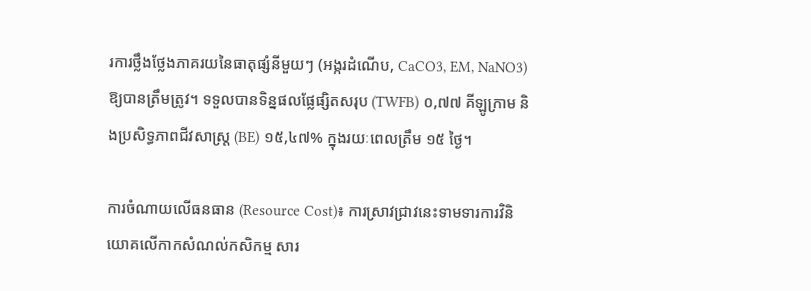រការថ្លឹងថ្លែងភាគរយនៃធាតុផ្សំនីមួយៗ (អង្ករដំណើប, CaCO3, EM, NaNO3) ឱ្យបានត្រឹមត្រូវ។ ទទួលបានទិន្នផលផ្លែផ្សិតសរុប (TWFB) ០,៧៧ គីឡូក្រាម និងប្រសិទ្ធភាពជីវសាស្ត្រ (BE) ១៥,៤៧% ក្នុងរយៈពេលត្រឹម ១៥ ថ្ងៃ។

ការចំណាយលើធនធាន (Resource Cost)៖ ការស្រាវជ្រាវនេះទាមទារការវិនិយោគលើកាកសំណល់កសិកម្ម សារ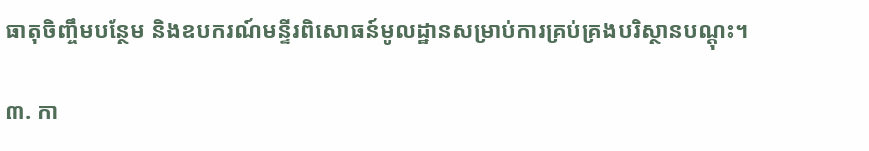ធាតុចិញ្ចឹមបន្ថែម និងឧបករណ៍មន្ទីរពិសោធន៍មូលដ្ឋានសម្រាប់ការគ្រប់គ្រងបរិស្ថានបណ្តុះ។

៣. កា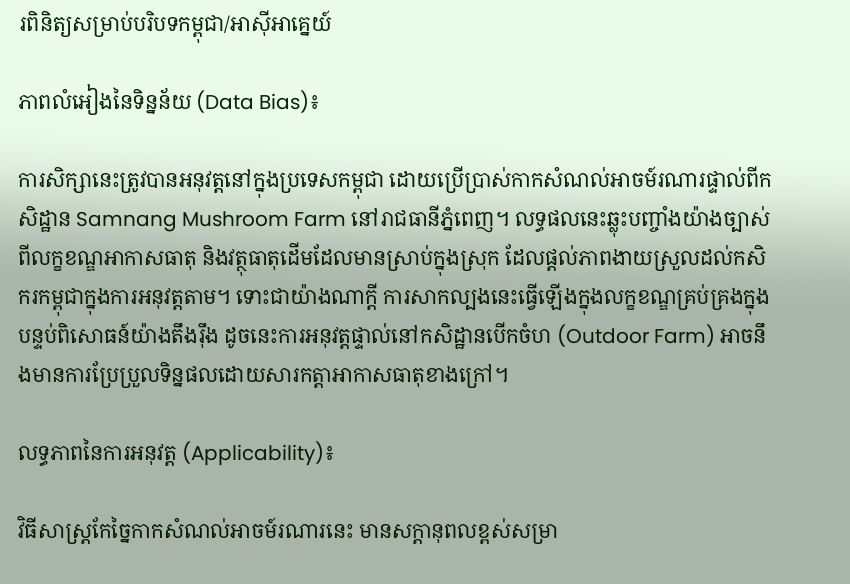រពិនិត្យសម្រាប់បរិបទកម្ពុជា/អាស៊ីអាគ្នេយ៍

ភាពលំអៀងនៃទិន្នន័យ (Data Bias)៖

ការសិក្សានេះត្រូវបានអនុវត្តនៅក្នុងប្រទេសកម្ពុជា ដោយប្រើប្រាស់កាកសំណល់អាចម៍រណារផ្ទាល់ពីកសិដ្ឋាន Samnang Mushroom Farm នៅរាជធានីភ្នំពេញ។ លទ្ធផលនេះឆ្លុះបញ្ចាំងយ៉ាងច្បាស់ពីលក្ខខណ្ឌអាកាសធាតុ និងវត្ថុធាតុដើមដែលមានស្រាប់ក្នុងស្រុក ដែលផ្តល់ភាពងាយស្រួលដល់កសិករកម្ពុជាក្នុងការអនុវត្តតាម។ ទោះជាយ៉ាងណាក្តី ការសាកល្បងនេះធ្វើឡើងក្នុងលក្ខខណ្ឌគ្រប់គ្រងក្នុងបន្ទប់ពិសោធន៍យ៉ាងតឹងរ៉ឹង ដូចនេះការអនុវត្តផ្ទាល់នៅកសិដ្ឋានបើកចំហ (Outdoor Farm) អាចនឹងមានការប្រែប្រួលទិន្នផលដោយសារកត្តាអាកាសធាតុខាងក្រៅ។

លទ្ធភាពនៃការអនុវត្ត (Applicability)៖

វិធីសាស្ត្រកែច្នៃកាកសំណល់អាចម៍រណារនេះ មានសក្តានុពលខ្ពស់សម្រា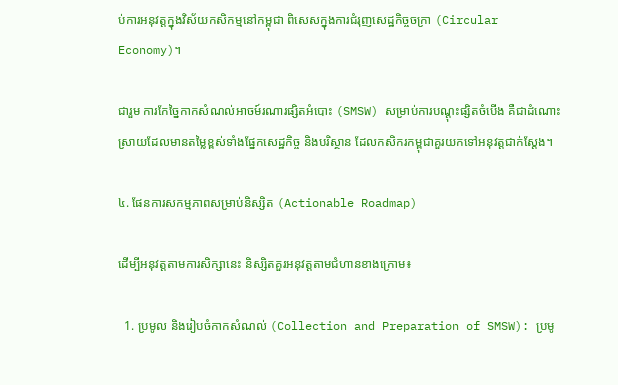ប់ការអនុវត្តក្នុងវិស័យកសិកម្មនៅកម្ពុជា ពិសេសក្នុងការជំរុញសេដ្ឋកិច្ចចក្រា (Circular Economy)។

ជារួម ការកែច្នៃកាកសំណល់អាចម៍រណារផ្សិតអំបោះ (SMSW) សម្រាប់ការបណ្តុះផ្សិតចំបើង គឺជាដំណោះស្រាយដែលមានតម្លៃខ្ពស់ទាំងផ្នែកសេដ្ឋកិច្ច និងបរិស្ថាន ដែលកសិករកម្ពុជាគួរយកទៅអនុវត្តជាក់ស្តែង។

៤. ផែនការសកម្មភាពសម្រាប់និស្សិត (Actionable Roadmap)

ដើម្បីអនុវត្តតាមការសិក្សានេះ និស្សិតគួរអនុវត្តតាមជំហានខាងក្រោម៖

  1. ប្រមូល និងរៀបចំកាកសំណល់ (Collection and Preparation of SMSW): ប្រមូ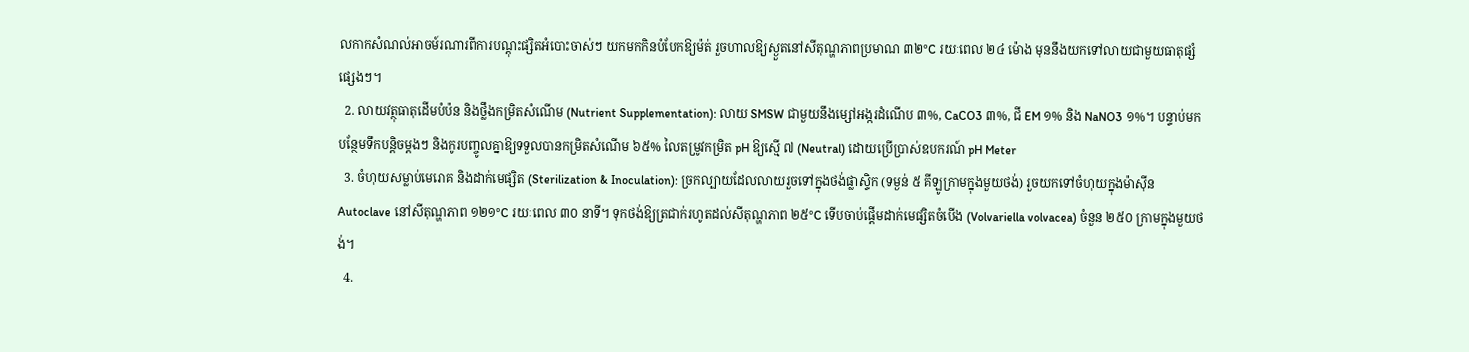លកាកសំណល់អាចម៍រណារពីការបណ្តុះផ្សិតអំបោះចាស់ៗ យកមកកិនបំបែកឱ្យម៉ត់ រួចហាលឱ្យស្ងួតនៅសីតុណ្ហភាពប្រមាណ ៣២°C រយៈពេល ២៤ ម៉ោង មុននឹងយកទៅលាយជាមួយធាតុផ្សំផ្សេងៗ។
  2. លាយវត្ថុធាតុដើមបំប៉ន និងថ្លឹងកម្រិតសំណើម (Nutrient Supplementation): លាយ SMSW ជាមួយនឹងម្សៅអង្ករដំណើប ៣%, CaCO3 ៣%, ជី EM ១% និង NaNO3 ១%។ បន្ទាប់មក បន្ថែមទឹកបន្តិចម្តងៗ និងកូរបញ្ចូលគ្នាឱ្យទទួលបានកម្រិតសំណើម ៦៥% លៃតម្រូវកម្រិត pH ឱ្យស្មើ ៧ (Neutral) ដោយប្រើប្រាស់ឧបករណ៍ pH Meter
  3. ចំហុយសម្លាប់មេរោគ និងដាក់មេផ្សិត (Sterilization & Inoculation): ច្រកល្បាយដែលលាយរួចទៅក្នុងថង់ផ្លាស្ទិក (ទម្ងន់ ៥ គីឡូក្រាមក្នុងមួយថង់) រួចយកទៅចំហុយក្នុងម៉ាស៊ីន Autoclave នៅសីតុណ្ហភាព ១២១°C រយៈពេល ៣០ នាទី។ ទុកថង់ឱ្យត្រជាក់រហូតដល់សីតុណ្ហភាព ២៥°C ទើបចាប់ផ្តើមដាក់មេផ្សិតចំបើង (Volvariella volvacea) ចំនួន ២៥០ ក្រាមក្នុងមួយថង់។
  4.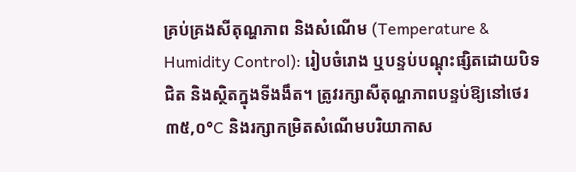គ្រប់គ្រងសីតុណ្ហភាព និងសំណើម (Temperature & Humidity Control): រៀបចំរោង ឬបន្ទប់បណ្តុះផ្សិតដោយបិទជិត និងស្ថិតក្នុងទីងងឹត។ ត្រូវរក្សាសីតុណ្ហភាពបន្ទប់ឱ្យនៅថេរ ៣៥,០°C និងរក្សាកម្រិតសំណើមបរិយាកាស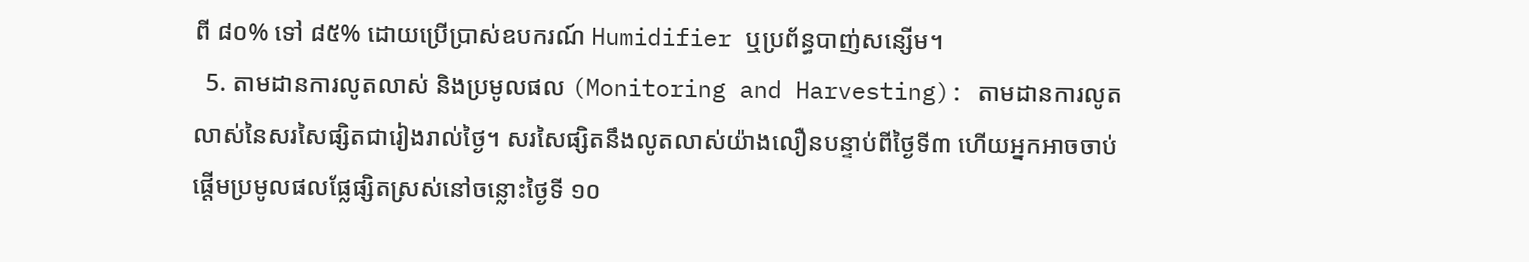ពី ៨០% ទៅ ៨៥% ដោយប្រើប្រាស់ឧបករណ៍ Humidifier ឬប្រព័ន្ធបាញ់សន្សើម។
  5. តាមដានការលូតលាស់ និងប្រមូលផល (Monitoring and Harvesting): តាមដានការលូតលាស់នៃសរសៃផ្សិតជារៀងរាល់ថ្ងៃ។ សរសៃផ្សិតនឹងលូតលាស់យ៉ាងលឿនបន្ទាប់ពីថ្ងៃទី៣ ហើយអ្នកអាចចាប់ផ្តើមប្រមូលផលផ្លែផ្សិតស្រស់នៅចន្លោះថ្ងៃទី ១០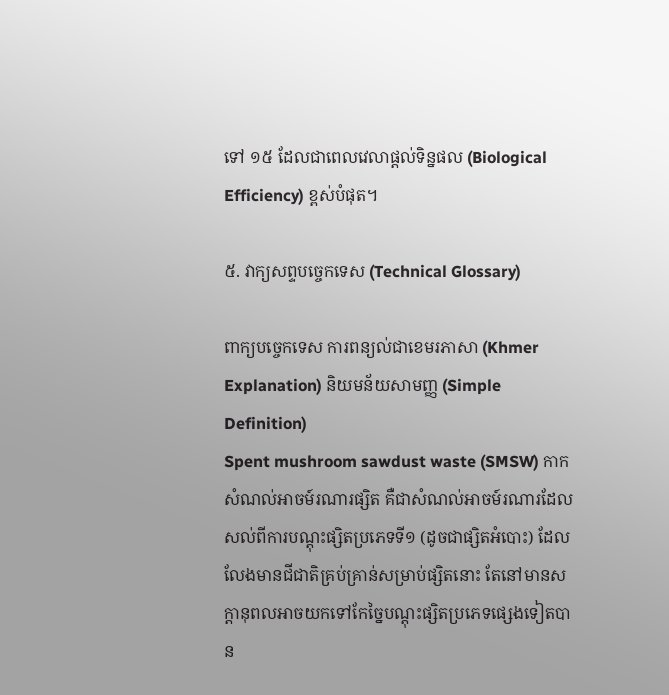ទៅ ១៥ ដែលជាពេលវេលាផ្តល់ទិន្នផល (Biological Efficiency) ខ្ពស់បំផុត។

៥. វាក្យសព្ទបច្ចេកទេស (Technical Glossary)

ពាក្យបច្ចេកទេស ការពន្យល់ជាខេមរភាសា (Khmer Explanation) និយមន័យសាមញ្ញ (Simple Definition)
Spent mushroom sawdust waste (SMSW) កាកសំណល់អាចម៍រណារផ្សិត គឺជាសំណល់អាចម៍រណារដែលសល់ពីការបណ្តុះផ្សិតប្រភេទទី១ (ដូចជាផ្សិតអំបោះ) ដែលលែងមានជីជាតិគ្រប់គ្រាន់សម្រាប់ផ្សិតនោះ តែនៅមានសក្តានុពលអាចយកទៅកែច្នៃបណ្តុះផ្សិតប្រភេទផ្សេងទៀតបាន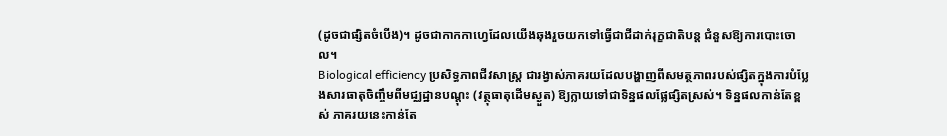(ដូចជាផ្សិតចំបើង)។ ដូចជាកាកកាហ្វេដែលយើងឆុងរួចយកទៅធ្វើជាជីដាក់រុក្ខជាតិបន្ត ជំនួសឱ្យការបោះចោល។
Biological efficiency ប្រសិទ្ធភាពជីវសាស្ត្រ ជារង្វាស់ភាគរយដែលបង្ហាញពីសមត្ថភាពរបស់ផ្សិតក្នុងការបំប្លែងសារធាតុចិញ្ចឹមពីមជ្ឈដ្ឋានបណ្តុះ (វត្ថុធាតុដើមស្ងួត) ឱ្យក្លាយទៅជាទិន្នផលផ្លែផ្សិតស្រស់។ ទិន្នផលកាន់តែខ្ពស់ ភាគរយនេះកាន់តែ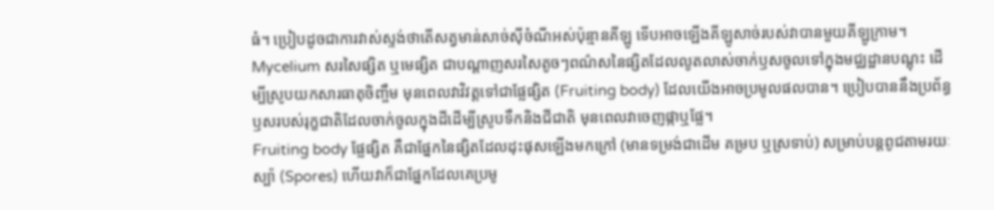ធំ។ ប្រៀបដូចជាការវាស់ស្ទង់ថាតើសត្វមាន់សាច់ស៊ីចំណីអស់ប៉ុន្មានគីឡូ ទើបអាចឡើងគីឡូសាច់របស់វាបានមួយគីឡូក្រាម។
Mycelium សរសៃផ្សិត ឬមេផ្សិត ជាបណ្តាញសរសៃតូចៗពណ៌សនៃផ្សិតដែលលូតលាស់ចាក់ឫសចូលទៅក្នុងមជ្ឈដ្ឋានបណ្តុះ ដើម្បីស្រូបយកសារធាតុចិញ្ចឹម មុនពេលវាវិវត្តទៅជាផ្លែផ្សិត (Fruiting body) ដែលយើងអាចប្រមូលផលបាន។ ប្រៀបបាននឹងប្រព័ន្ធឫសរបស់រុក្ខជាតិដែលចាក់ចូលក្នុងដីដើម្បីស្រូបទឹកនិងជីជាតិ មុនពេលវាចេញផ្កាឬផ្លែ។
Fruiting body ផ្លែផ្សិត គឺជាផ្នែកនៃផ្សិតដែលដុះផុសឡើងមកក្រៅ (មានទម្រង់ជាដើម គម្រប ឬស្រទាប់) សម្រាប់បន្តពូជតាមរយៈស្ប៉ា (Spores) ហើយវាក៏ជាផ្នែកដែលគេប្រមូ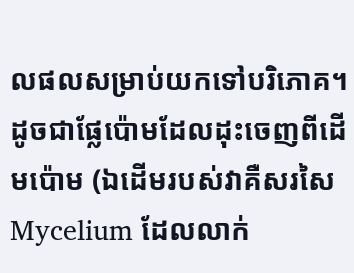លផលសម្រាប់យកទៅបរិភោគ។ ដូចជាផ្លែប៉ោមដែលដុះចេញពីដើមប៉ោម (ឯដើមរបស់វាគឺសរសៃ Mycelium ដែលលាក់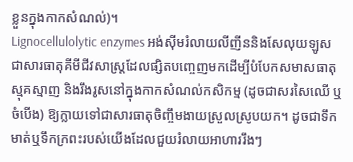ខ្លួនក្នុងកាកសំណល់)។
Lignocellulolytic enzymes អង់ស៊ីមរំលាយលីញីននិងសែលុយឡូស ជាសារធាតុគីមីជីវសាស្ត្រដែលផ្សិតបញ្ចេញមកដើម្បីបំបែកសមាសធាតុស្មុគស្មាញ និងរឹងរូសនៅក្នុងកាកសំណល់កសិកម្ម (ដូចជាសរសៃឈើ ឬចំបើង) ឱ្យក្លាយទៅជាសារធាតុចិញ្ចឹមងាយស្រួលស្រូបយក។ ដូចជាទឹកមាត់ឬទឹកក្រពះរបស់យើងដែលជួយរំលាយអាហាររឹងៗ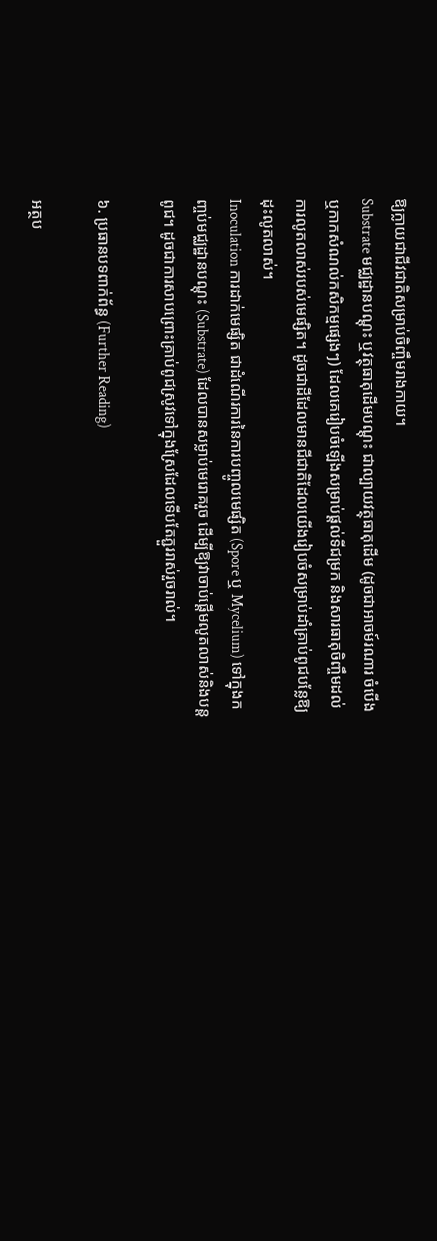ឱ្យក្លាយជាជីវជាតិសម្រាប់ចិញ្ចឹមរាងកាយ។
Substrate មជ្ឈដ្ឋានបណ្តុះ ឬវត្ថុធាតុដើមបណ្តុះ ជាល្បាយវត្ថុធាតុដើម (ដូចជាអាចម៍រណារ ចំបើង ឬកាកសំណល់កសិកម្មផ្សេងៗ) ដែលគេរៀបចំឡើងសម្រាប់ផ្តល់ទីជម្រក និងសារធាតុចិញ្ចឹមដល់ការលូតលាស់របស់មេផ្សិត។ ដូចជាដីដែលមានជីជាតិដែលយើងរៀបចំសម្រាប់ដាំគ្រាប់ពូជបន្លែឱ្យដុះលូតលាស់។
Inoculation ការដាក់មេផ្សិត ជាដំណើរការនៃការបញ្ចូលមេផ្សិត (Spore ឬ Mycelium) ទៅក្នុងកញ្ចប់មជ្ឈដ្ឋានបណ្តុះ (Substrate) ដែលបានសម្លាប់មេរោគរួច ដើម្បីឱ្យវាចាប់ផ្តើមលូតលាស់និងបន្តពូជ។ ដូចជាការសាបព្រោះគ្រាប់ពូជស្រូវទៅក្នុងស្រែដែលទើបតែភ្ជួររាស់រួចរាល់។

៦. ប្រធានបទពាក់ព័ន្ធ (Further Reading)

អត្ថប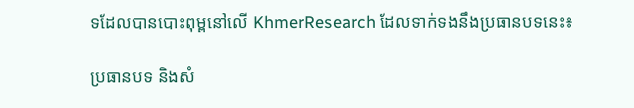ទដែលបានបោះពុម្ពនៅលើ KhmerResearch ដែលទាក់ទងនឹងប្រធានបទនេះ៖

ប្រធានបទ និងសំ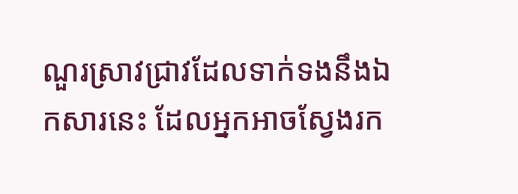ណួរស្រាវជ្រាវដែលទាក់ទងនឹងឯកសារនេះ ដែលអ្នកអាចស្វែងរក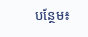បន្ថែម៖